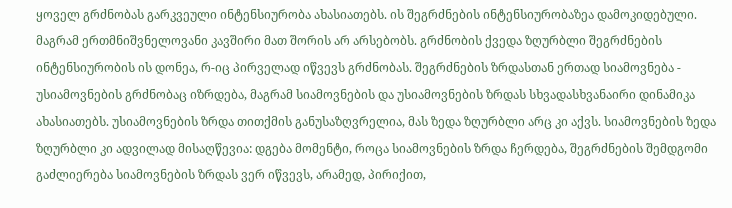ყოველ გრძნობას გარკვეული ინტენსიურობა ახასიათებს. ის შეგრძნების ინტენსიურობაზეა დამოკიდებული. მაგრამ ერთმნიშვნელოვანი კავშირი მათ შორის არ არსებობს. გრძნობის ქვედა ზღურბლი შეგრძნების ინტენსიურობის ის დონეა, რ-იც პირველად იწვევს გრძნობას. შეგრძნების ზრდასთან ერთად სიამოვნება - უსიამოვნების გრძნობაც იზრდება, მაგრამ სიამოვნების და უსიამოვნების ზრდას სხვადასხვანაირი დინამიკა ახასიათებს. უსიამოვნების ზრდა თითქმის განუსაზღვრელია, მას ზედა ზღურბლი არც კი აქვს. სიამოვნების ზედა ზღურბლი კი ადვილად მისაღწევია: დგება მომენტი, როცა სიამოვნების ზრდა ჩერდება, შეგრძნების შემდგომი გაძლიერება სიამოვნების ზრდას ვერ იწვევს, არამედ, პირიქით,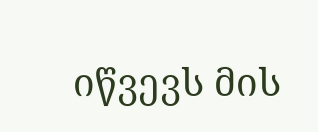იწვევს მის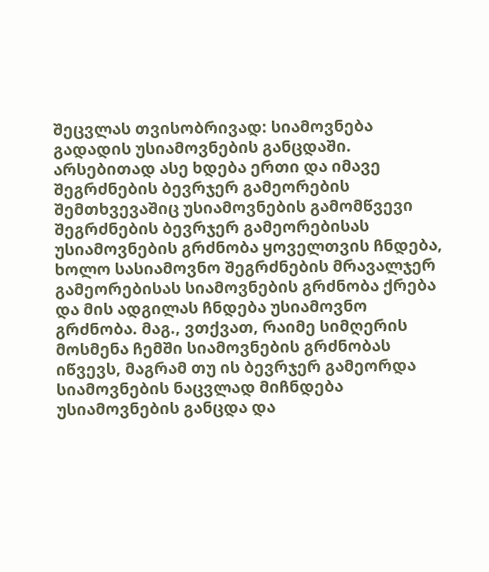შეცვლას თვისობრივად: სიამოვნება გადადის უსიამოვნების განცდაში. არსებითად ასე ხდება ერთი და იმავე შეგრძნების ბევრჯერ გამეორების შემთხვევაშიც უსიამოვნების გამომწვევი შეგრძნების ბევრჯერ გამეორებისას უსიამოვნების გრძნობა ყოველთვის ჩნდება, ხოლო სასიამოვნო შეგრძნების მრავალჯერ გამეორებისას სიამოვნების გრძნობა ქრება და მის ადგილას ჩნდება უსიამოვნო გრძნობა. მაგ., ვთქვათ, რაიმე სიმღერის მოსმენა ჩემში სიამოვნების გრძნობას იწვევს, მაგრამ თუ ის ბევრჯერ გამეორდა სიამოვნების ნაცვლად მიჩნდება უსიამოვნების განცდა და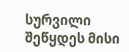სურვილი შეწყდეს მისი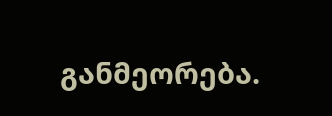განმეორება.